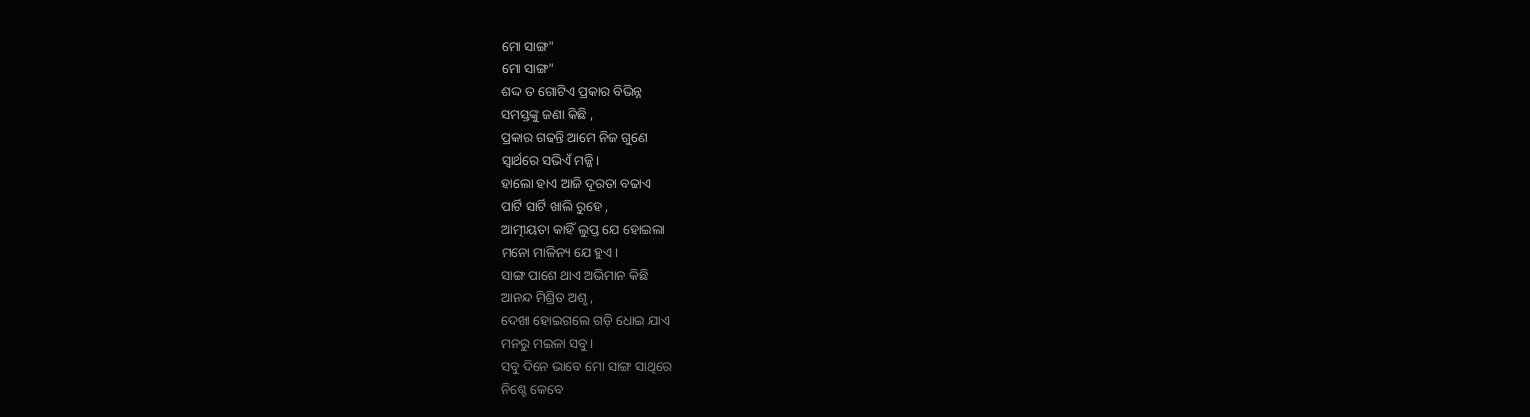ମୋ ସାଙ୍ଗ"
ମୋ ସାଙ୍ଗ"
ଶଦ୍ଦ ତ ଗୋଟିଏ ପ୍ରକାର ବିଭିନ୍ନ
ସମସ୍ତଙ୍କୁ ଜଣା କିଛି ,
ପ୍ରକାର ଗଢନ୍ତି ଆମେ ନିଜ ଗୁଣେ
ସ୍ବାର୍ଥରେ ସଭିଏଁ ମଜ୍ଜି।
ହାଲୋ ହାଏ ଆଜି ଦୂରତା ବଢାଏ
ପାର୍ଟି ସାର୍ଟି ଖାଲି ରୁହେ ,
ଆତ୍ମୀୟତା କାହିଁ ଲୁପ୍ତ ଯେ ହୋଇଲା
ମନୋ ମାଳିନ୍ୟ ଯେ ହୁଏ।
ସାଙ୍ଗ ପାଶେ ଥାଏ ଅଭିମାନ କିଛି
ଆନନ୍ଦ ମିଶ୍ରିତ ଅଶୃ ,
ଦେଖା ହୋଇଗଲେ ଗଡ଼ି ଧୋଇ ଯାଏ
ମନରୁ ମଇଳା ସବୁ।
ସବୁ ଦିନେ ଭାବେ ମୋ ସାଙ୍ଗ ସାଥିରେ
ନିଶ୍ଚେ କେବେ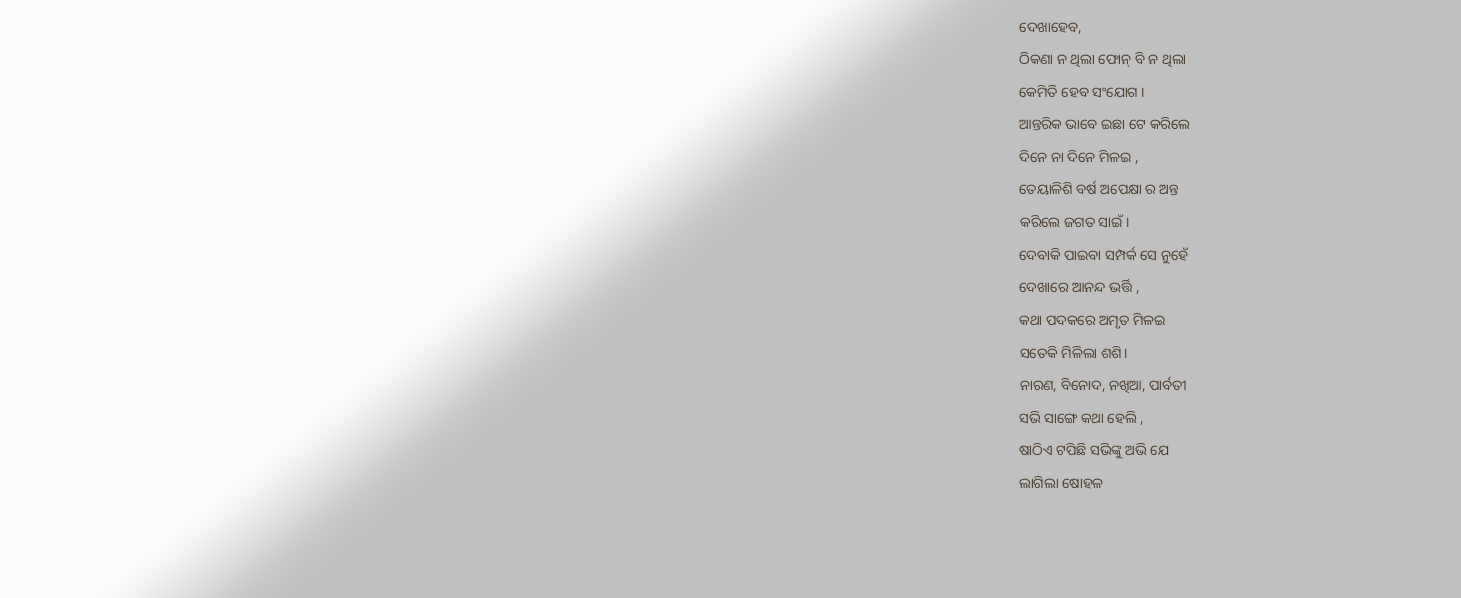ଦେଖାହେବ,
ଠିକଣା ନ ଥିଲା ଫୋନ୍ ବି ନ ଥିଲା
କେମିତି ହେବ ସଂଯୋଗ ।
ଆନ୍ତରିକ ଭାବେ ଇଛା ଟେ କରିଲେ
ଦିନେ ନା ଦିନେ ମିଳଇ ,
ତେୟାଳିଶି ବର୍ଷ ଅପେକ୍ଷା ର ଅନ୍ତ
କରିଲେ ଜଗତ ସାଇଁ।
ଦେବାକି ପାଇବା ସମ୍ପର୍କ ସେ ନୁହେଁ
ଦେଖାରେ ଆନନ୍ଦ ଭର୍ତ୍ତି ,
କଥା ପଦକରେ ଅମୃତ ମିଳଇ
ସତେକି ମିଳିଲା ଶଶି।
ନାରଣ, ବିନୋଦ, ନଖିଆ, ପାର୍ବତୀ
ସଭି ସାଙ୍ଗେ କଥା ହେଲି ,
ଷାଠିଏ ଟପିଛି ସଭିଙ୍କୁ ଅଭି ଯେ
ଲାଗିଲା ଷୋହଳ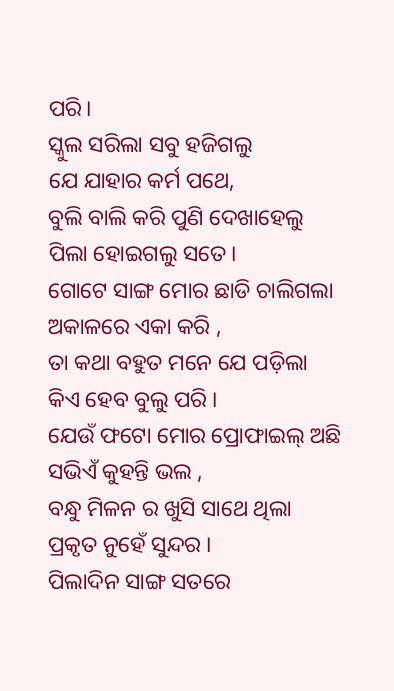ପରି।
ସ୍କୁଲ ସରିଲା ସବୁ ହଜିଗଲୁ
ଯେ ଯାହାର କର୍ମ ପଥେ,
ବୁଲି ବାଲି କରି ପୁଣି ଦେଖାହେଲୁ
ପିଲା ହୋଇଗଲୁ ସତେ।
ଗୋଟେ ସାଙ୍ଗ ମୋର ଛାଡି ଚାଲିଗଲା
ଅକାଳରେ ଏକା କରି ,
ତା କଥା ବହୁତ ମନେ ଯେ ପଡ଼ିଲା
କିଏ ହେବ ବୁଲୁ ପରି ।
ଯେଉଁ ଫଟୋ ମୋର ପ୍ରୋଫାଇଲ୍ ଅଛି
ସଭିଏଁ କୁହନ୍ତି ଭଲ ,
ବନ୍ଧୁ ମିଳନ ର ଖୁସି ସାଥେ ଥିଲା
ପ୍ରକୃତ ନୁହେଁ ସୁନ୍ଦର ।
ପିଲାଦିନ ସାଙ୍ଗ ସତରେ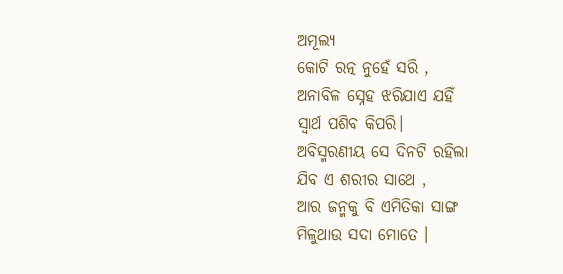ଅମୂଲ୍ୟ
କୋଟି ରତ୍ନ ନୁହେଁ ସରି ,
ଅନାବିଳ ସ୍ନେହ ଝରିଯାଏ ଯହିଁ
ସ୍ବାର୍ଥ ପଶିବ କିପରି।
ଅବିସ୍ମରଣୀୟ ସେ ଦିନଟି ରହିଲା
ଯିବ ଏ ଶରୀର ସାଥେ ,
ଆର ଜନ୍ମକୁ ବି ଏମିତିକା ସାଙ୍ଗ
ମିଳୁଥାଉ ସଦା ମୋତେ ।